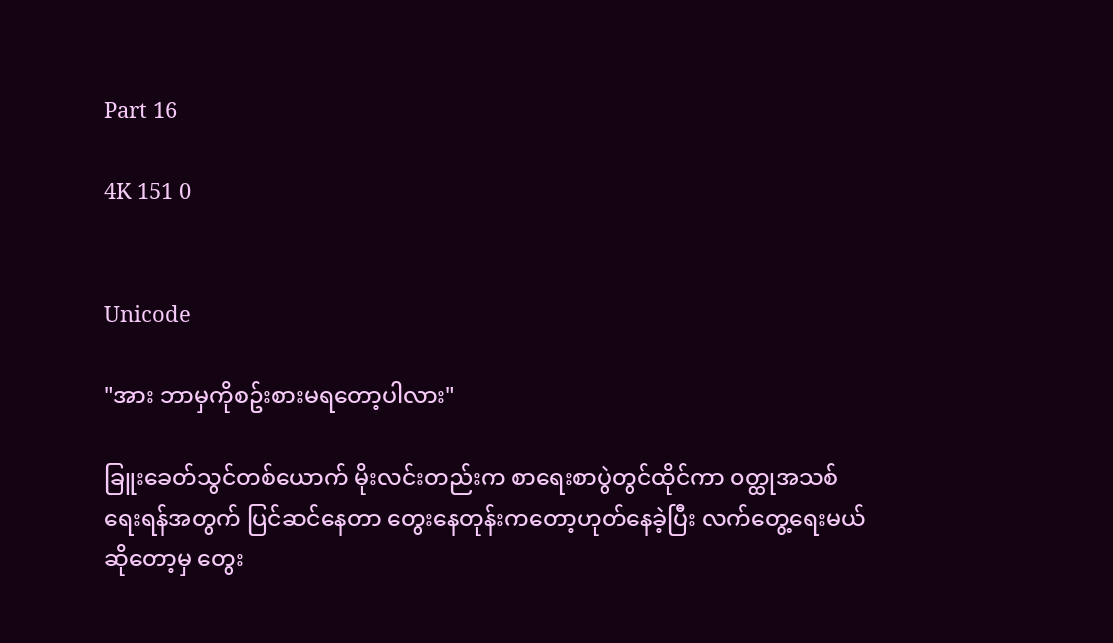Part 16

4K 151 0


Unicode

"အား ဘာမှကိုစဥ်းစားမရတော့ပါလား"

ခြူးခေတ်သွင်တစ်ယောက် မိုးလင်းတည်းက စာရေးစာပွဲတွင်ထိုင်ကာ ၀တ္ထုအသစ်ရေးရန်အတွက် ပြင်ဆင်နေတာ တွေးနေတုန်းကတော့ဟုတ်နေခဲ့ပြီး လက်တွေ့ရေးမယ်ဆိုတော့မှ တွေး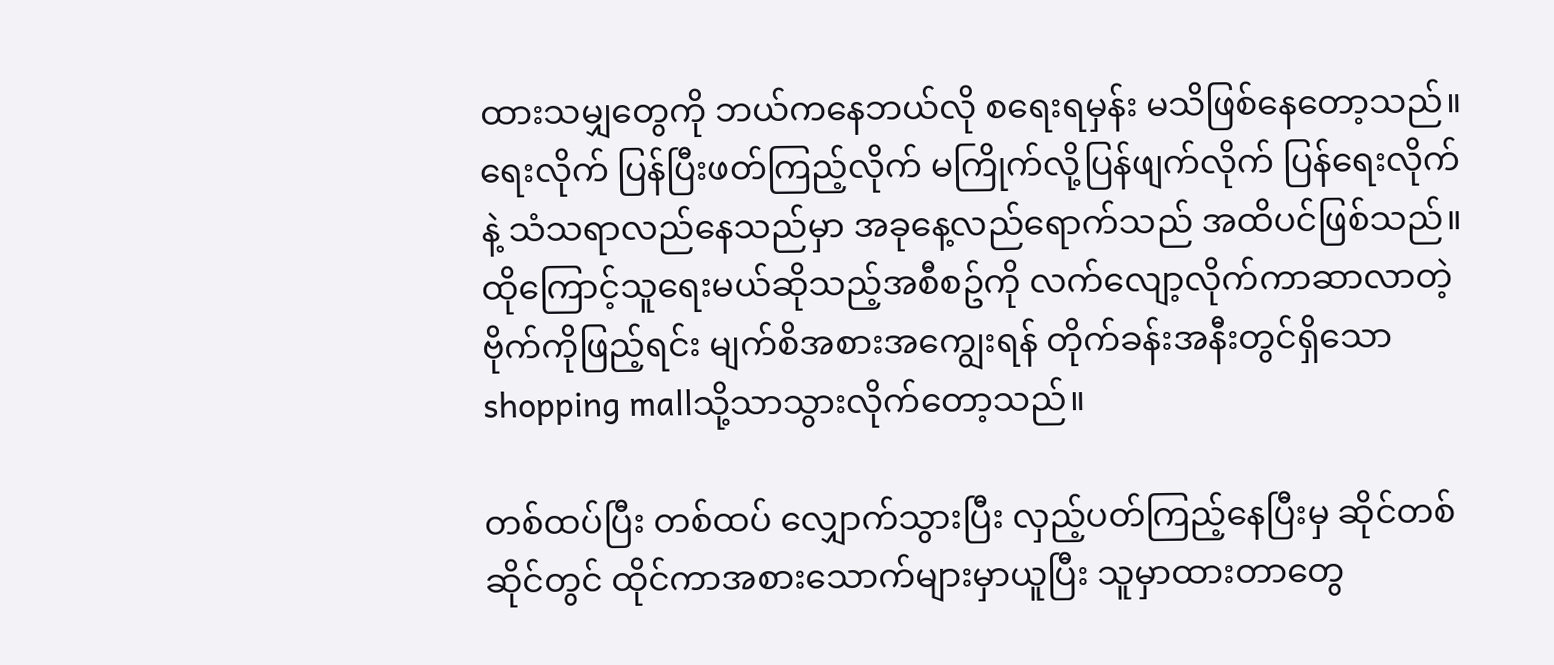ထားသမျှတွေကို ဘယ်ကနေဘယ်လို စရေးရမှန်း မသိဖြစ်နေတော့သည်။ ရေးလိုက် ပြန်ပြီးဖတ်ကြည့်လိုက် မကြိုက်လို့ပြန်ဖျက်လိုက် ပြန်ရေးလိုက်နဲ့ သံသရာလည်နေသည်မှာ အခုနေ့လည်ရောက်သည် အထိပင်ဖြစ်သည်။ ထိုကြောင့်သူရေးမယ်ဆိုသည့်အစီစဥ်ကို လက်လျော့လိုက်ကာဆာလာတဲ့ဗိုက်ကိုဖြည့်ရင်း မျက်စိအစားအကျွေးရန် တိုက်ခန်းအနီးတွင်ရှိသော shopping mallသို့သာသွားလိုက်တော့သည်။

တစ်ထပ်ပြီး တစ်ထပ် လျှောက်သွားပြီး လှည့်ပတ်ကြည့်နေပြီးမှ ဆိုင်တစ်ဆိုင်တွင် ထိုင်ကာအစားသောက်များမှာယူပြီး သူမှာထားတာတွေ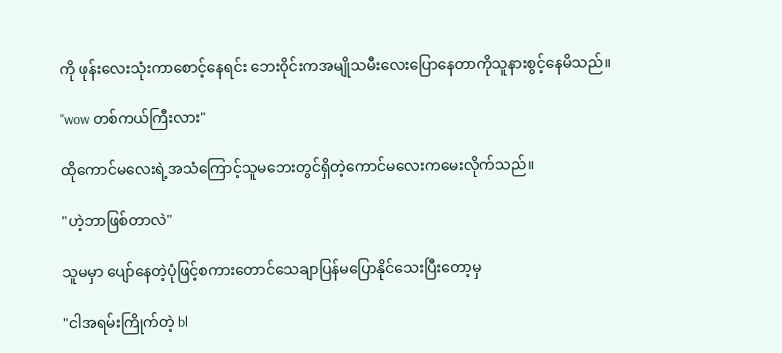ကို ဖုန်းလေးသုံးကာစောင့်နေရင်း ဘေး၀ိုင်းကအမျိုသမီးလေးပြောနေတာကိုသူနားစွင့်နေမိသည်။

"wow တစ်ကယ်ကြီးလား"

ထိုကောင်မလေးရဲ့အသံကြောင့်သူမဘေးတွင်ရှိတဲ့ကောင်မလေးကမေးလိုက်သည်။

"ဟဲ့ဘာဖြစ်တာလဲ"

သူမမှာ ပျော်နေတဲ့ပုံဖြင့်စကားတောင်သေချာပြန်မပြောနိုင်သေးပြီးတော့မှ

"ငါအရမ်းကြိုက်တဲ့ bl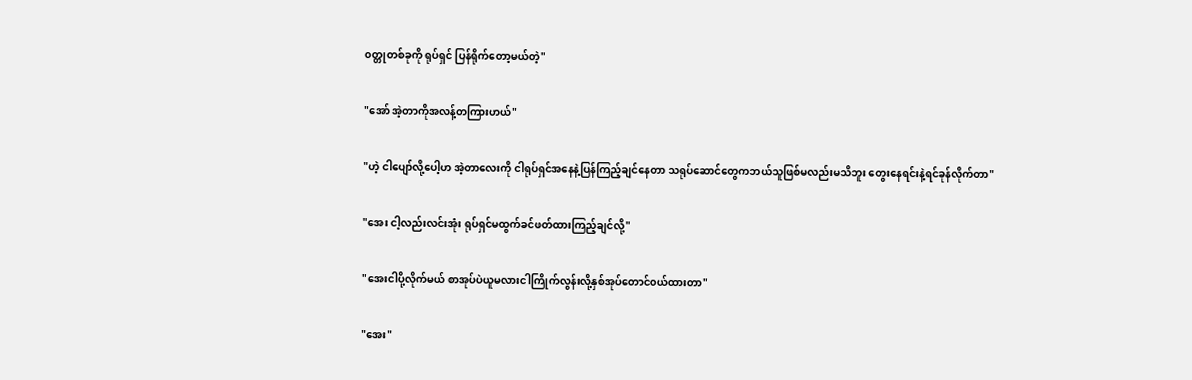၀တ္တုတစ်ခုကို ရုပ်ရှင် ပြန်ရိုက်တော့မယ်တဲ့"

"အော် အဲ့တာကိုအလန့်တကြားဟယ်"

"ဟဲ့ ငါပျော်လို့ပေါ့ဟ အဲ့တာလေးကို ငါရုပ်ရှင်အနေနဲ့ပြန်ကြည့်ချင်နေတာ သရုပ်ဆောင်တွေကဘယ်သူဖြစ်မလည်းမသိဘူး တွေးနေရင်းနဲ့ရင်ခုန်လိုက်တာ"

"အေး ငါ့လည်းလင်းအုံး ရုပ်ရှင်မထွက်ခင်ဖတ်ထားကြည့်ချင်လို့"

"အေးငါပို့လိုက်မယ် စာအုပ်ပဲယူမလားငါကြိုက်လွန်းလို့နှစ်အုပ်တောင်၀ယ်ထားတာ"

"အေး"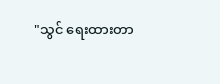"သွင် ရေးထားတာ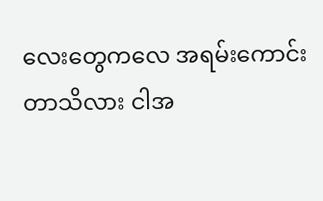လေးတွေကလေ အရမ်းကောင်းတာသိလား ငါအ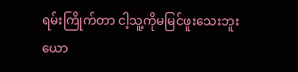ရမ်းကြိုက်တာ ငါ့သူ့ကိုမမြင်ဖူးသေးဘူးယော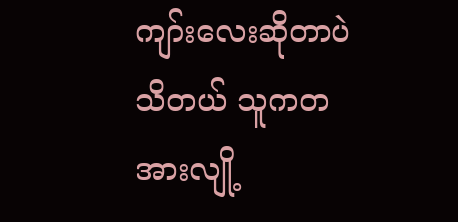ကျာ်းလေးဆိုတာပဲသိတယ် သူကတအားလျို့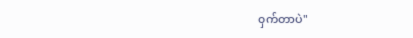၀ှက်တာပဲ"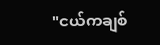"ငယ်ကချစ်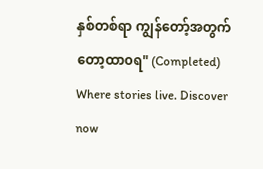နှစ်တစ်ရာ ကျွန်တော့်အတွက်တော့ထာ၀ရ" (Completed) Where stories live. Discover now